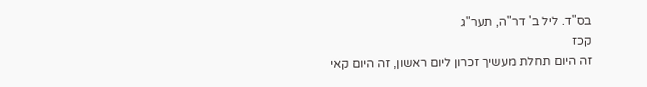בס"ד. ליל ב' דר"ה, תער"ג
קכז
זה היום תחלת מעשיך זכרון ליום ראשון, זה היום קאי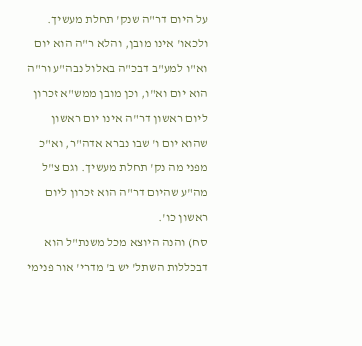על היום דר"ה שנק' תחלת מעשיך. ולכאו' אינו מובן, והלא ר"ה הוא יום וא"ו למע"ב דבכ"ה באלול נבה"ע ור"ה הוא יום וא"ו, וכן מובן ממש"א זכרון ליום ראשון דר"ה אינו יום ראשון שהוא יום ו' שבו נברא אדה"ר, וא"כ מפני מה נק' תחלת מעשיך. וגם צ"ל מה"ע שהיום דר"ה הוא זכרון ליום ראשון כו'.
סח) והנה היוצא מכל משנת"ל הוא דבכללות השתל' יש ב' מדרי' אור פנימי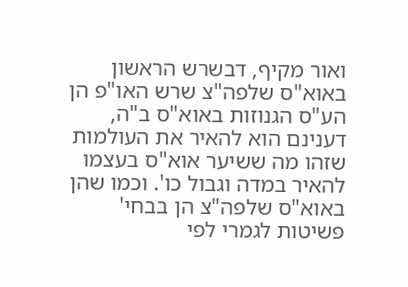ואור מקיף, דבשרש הראשון באוא"ס שלפה"צ שרש האו"פ הן הע"ס הגנוזות באוא"ס ב"ה, דענינם הוא להאיר את העולמות שזהו מה ששיער אוא"ס בעצמו להאיר במדה וגבול כו'. וכמו שהן באוא"ס שלפה"צ הן בבחי' פשיטות לגמרי לפי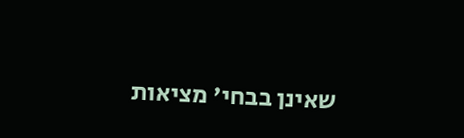שאינן בבחי' מציאות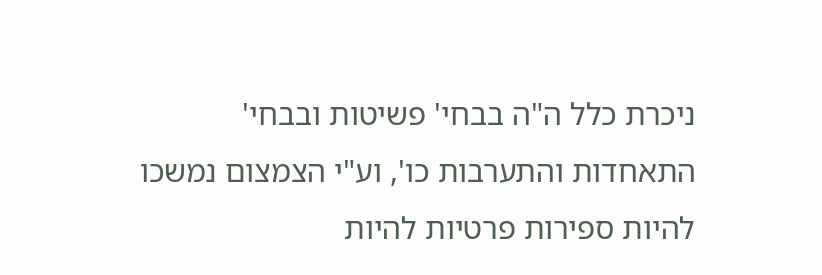ניכרת כלל ה"ה בבחי' פשיטות ובבחי' התאחדות והתערבות כו', וע"י הצמצום נמשכו להיות ספירות פרטיות להיות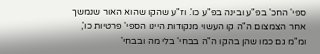ספי' החכ' בפ"ע ובינה בפ"ע כו'. וז"ע שהקו שהוא האור שנמשך אחר הצמצום ה"ה קו העשוי מנקודות היינו הספי' פרטיות כו', ומ"מ גם כמו שהן בהקו ה"ה בבחי' בלי מה ובבחי'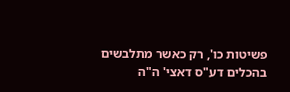פשיטות כו', רק כאשר מתלבשים בהכלים דע"ס דאצי' ה"ה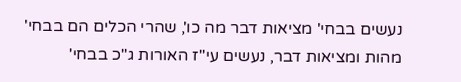נעשים בבחי' מציאות דבר מה כו', שהרי הכלים הם בבחי' מהות ומציאות דבר, נעשים עי"ז האורות ג"כ בבחי'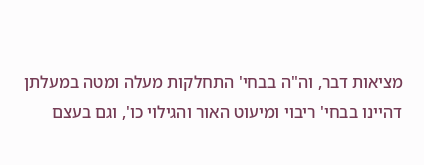מציאות דבר, וה"ה בבחי' התחלקות מעלה ומטה במעלתן דהיינו בבחי' ריבוי ומיעוט האור והגילוי כו', וגם בעצם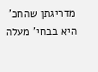מדריגתן שהחכ' היא בבחי' מעלה